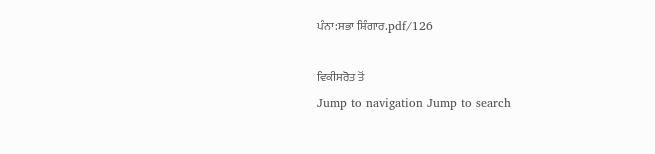ਪੰਨਾ:ਸਭਾ ਸ਼ਿੰਗਾਰ.pdf/126

ਵਿਕੀਸਰੋਤ ਤੋਂ
Jump to navigation Jump to search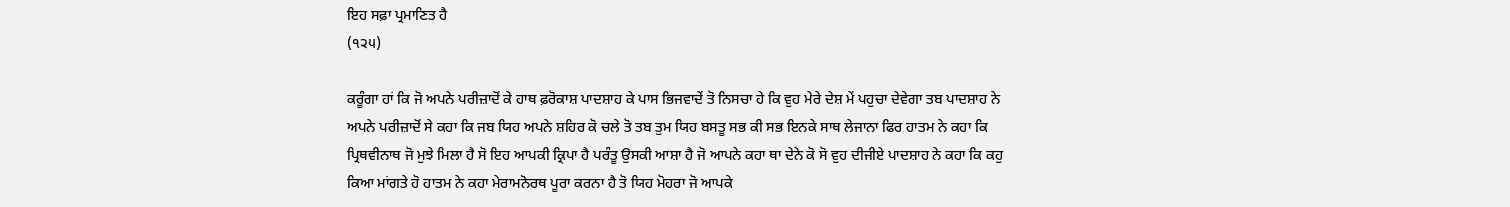ਇਹ ਸਫ਼ਾ ਪ੍ਰਮਾਣਿਤ ਹੈ
(੧੨੫)

ਕਰੂੰਗਾ ਹਾਂ ਕਿ ਜੋ ਅਪਨੇ ਪਰੀਜ਼ਾਦੋਂ ਕੇ ਹਾਥ ਫ਼ਰੋਕਾਸ਼ ਪਾਦਸ਼ਾਹ ਕੇ ਪਾਸ ਭਿਜਵਾਦੇਂ ਤੋ ਨਿਸਚਾ ਹੇ ਕਿ ਵੁਹ ਮੇਰੇ ਦੇਸ਼ ਮੇਂ ਪਹੁਚਾ ਦੇਵੇਗਾ ਤਬ ਪਾਦਸ਼ਾਹ ਨੇ ਅਪਨੇ ਪਰੀਜ਼ਾਦੋਂ ਸੇ ਕਹਾ ਕਿ ਜਬ ਯਿਹ ਅਪਨੇ ਸ਼ਹਿਰ ਕੋ ਚਲੇ ਤੋ ਤਬ ਤੁਮ ਯਿਹ ਬਸਤੂ ਸਭ ਕੀ ਸਭ ਇਨਕੇ ਸਾਥ ਲੇਜਾਨਾ ਫਿਰ ਹਾਤਮ ਨੇ ਕਹਾ ਕਿ ਪ੍ਰਿਥਵੀਨਾਥ ਜੋ ਮੁਝੇ ਮਿਲਾ ਹੈ ਸੋ ਇਹ ਆਪਕੀ ਕ੍ਰਿਪਾ ਹੈ ਪਰੰਤੂ ਉਸਕੀ ਆਸ਼ਾ ਹੈ ਜੋ ਆਪਨੇ ਕਹਾ ਥਾ ਦੇਨੇ ਕੋ ਸੋ ਵੁਹ ਦੀਜੀਏ ਪਾਦਸ਼ਾਹ ਨੇ ਕਹਾ ਕਿ ਕਹੁ ਕਿਆ ਮਾਂਗਤੇ ਹੋ ਹਾਤਮ ਨੇ ਕਹਾ ਮੇਰਾਮਨੋਰਥ ਪੂਰਾ ਕਰਨਾ ਹੈ ਤੋ ਯਿਹ ਮੋਹਰਾ ਜੋ ਆਪਕੇ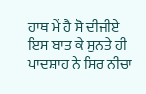ਹਾਥ ਮੇਂ ਹੈ ਸੋ ਦੀਜੀਏ ਇਸ ਬਾਤ ਕੇ ਸੁਨਤੇ ਹੀ ਪਾਦਸ਼ਾਹ ਨੇ ਸਿਰ ਨੀਚਾ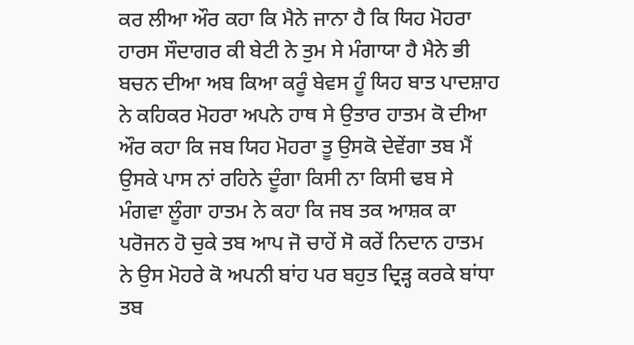ਕਰ ਲੀਆ ਔਰ ਕਹਾ ਕਿ ਮੈਨੇ ਜਾਨਾ ਹੈ ਕਿ ਯਿਹ ਮੋਹਰਾ ਹਾਰਸ ਸੌਦਾਗਰ ਕੀ ਬੇਟੀ ਨੇ ਤੁਮ ਸੇ ਮੰਗਾਯਾ ਹੈ ਮੈਨੇ ਭੀ ਬਚਨ ਦੀਆ ਅਬ ਕਿਆ ਕਰੂੰ ਬੇਵਸ ਹੂੰ ਯਿਹ ਬਾਤ ਪਾਦਸ਼ਾਹ ਨੇ ਕਹਿਕਰ ਮੋਹਰਾ ਅਪਨੇ ਹਾਥ ਸੇ ਉਤਾਰ ਹਾਤਮ ਕੋ ਦੀਆ ਔਰ ਕਹਾ ਕਿ ਜਬ ਯਿਹ ਮੋਹਰਾ ਤੂ ਉਸਕੋ ਦੇਵੇਂਗਾ ਤਬ ਮੈਂ ਉਸਕੇ ਪਾਸ ਨਾਂ ਰਹਿਨੇ ਦੂੰਗਾ ਕਿਸੀ ਨਾ ਕਿਸੀ ਢਬ ਸੇ ਮੰਗਵਾ ਲੂੰਗਾ ਹਾਤਮ ਨੇ ਕਹਾ ਕਿ ਜਬ ਤਕ ਆਸ਼ਕ ਕਾ ਪਰੋਜਨ ਹੋ ਚੁਕੇ ਤਬ ਆਪ ਜੋ ਚਾਹੇਂ ਸੋ ਕਰੇਂ ਨਿਦਾਨ ਹਾਤਮ ਨੇ ਉਸ ਮੋਹਰੇ ਕੋ ਅਪਨੀ ਬਾਂਹ ਪਰ ਬਹੁਤ ਦ੍ਰਿੜ੍ਹ ਕਰਕੇ ਬਾਂਧਾ ਤਬ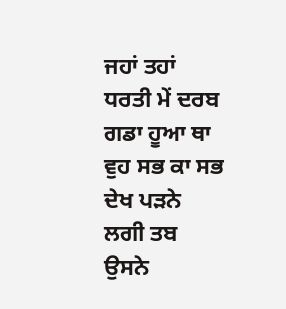ਜਹਾਂ ਤਹਾਂ ਧਰਤੀ ਮੇਂ ਦਰਬ ਗਡਾ ਹੂਆ ਥਾ ਵੁਹ ਸਭ ਕਾ ਸਭ ਦੇਖ ਪੜਨੇ ਲਗੀ ਤਬ ਉਸਨੇ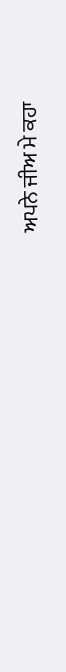ਅਪਨੇ ਜੀਅ ਮੇ ਕਹਾ